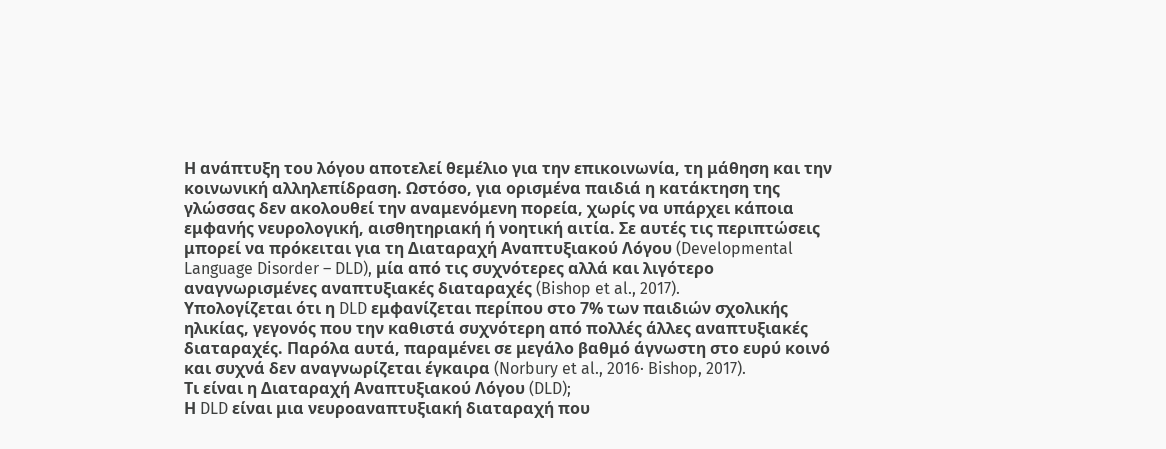Η ανάπτυξη του λόγου αποτελεί θεμέλιο για την επικοινωνία, τη μάθηση και την κοινωνική αλληλεπίδραση. Ωστόσο, για ορισμένα παιδιά η κατάκτηση της γλώσσας δεν ακολουθεί την αναμενόμενη πορεία, χωρίς να υπάρχει κάποια εμφανής νευρολογική, αισθητηριακή ή νοητική αιτία. Σε αυτές τις περιπτώσεις μπορεί να πρόκειται για τη Διαταραχή Αναπτυξιακού Λόγου (Developmental Language Disorder – DLD), μία από τις συχνότερες αλλά και λιγότερο αναγνωρισμένες αναπτυξιακές διαταραχές (Bishop et al., 2017).
Υπολογίζεται ότι η DLD εμφανίζεται περίπου στο 7% των παιδιών σχολικής ηλικίας, γεγονός που την καθιστά συχνότερη από πολλές άλλες αναπτυξιακές διαταραχές. Παρόλα αυτά, παραμένει σε μεγάλο βαθμό άγνωστη στο ευρύ κοινό και συχνά δεν αναγνωρίζεται έγκαιρα (Norbury et al., 2016· Bishop, 2017).
Τι είναι η Διαταραχή Αναπτυξιακού Λόγου (DLD);
Η DLD είναι μια νευροαναπτυξιακή διαταραχή που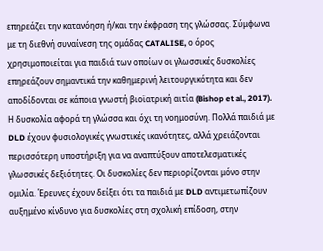επηρεάζει την κατανόηση ή/και την έκφραση της γλώσσας. Σύμφωνα με τη διεθνή συναίνεση της ομάδας CATALISE, ο όρος χρησιμοποιείται για παιδιά των οποίων οι γλωσσικές δυσκολίες επηρεάζουν σημαντικά την καθημερινή λειτουργικότητα και δεν αποδίδονται σε κάποια γνωστή βιοϊατρική αιτία (Bishop et al., 2017).
Η δυσκολία αφορά τη γλώσσα και όχι τη νοημοσύνη. Πολλά παιδιά με DLD έχουν φυσιολογικές γνωστικές ικανότητες, αλλά χρειάζονται περισσότερη υποστήριξη για να αναπτύξουν αποτελεσματικές γλωσσικές δεξιότητες. Οι δυσκολίες δεν περιορίζονται μόνο στην ομιλία. Έρευνες έχουν δείξει ότι τα παιδιά με DLD αντιμετωπίζουν αυξημένο κίνδυνο για δυσκολίες στη σχολική επίδοση, στην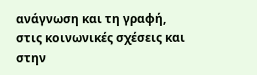ανάγνωση και τη γραφή, στις κοινωνικές σχέσεις και στην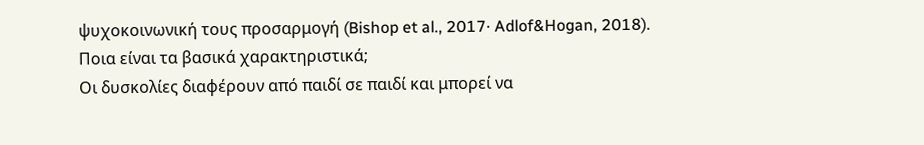ψυχοκοινωνική τους προσαρμογή (Bishop et al., 2017· Adlof&Hogan, 2018).
Ποια είναι τα βασικά χαρακτηριστικά;
Οι δυσκολίες διαφέρουν από παιδί σε παιδί και μπορεί να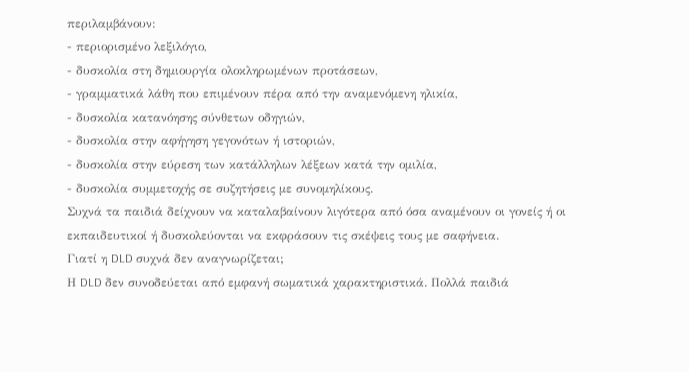περιλαμβάνουν:
- περιορισμένο λεξιλόγιο,
- δυσκολία στη δημιουργία ολοκληρωμένων προτάσεων,
- γραμματικά λάθη που επιμένουν πέρα από την αναμενόμενη ηλικία,
- δυσκολία κατανόησης σύνθετων οδηγιών,
- δυσκολία στην αφήγηση γεγονότων ή ιστοριών,
- δυσκολία στην εύρεση των κατάλληλων λέξεων κατά την ομιλία,
- δυσκολία συμμετοχής σε συζητήσεις με συνομηλίκους.
Συχνά τα παιδιά δείχνουν να καταλαβαίνουν λιγότερα από όσα αναμένουν οι γονείς ή οι εκπαιδευτικοί ή δυσκολεύονται να εκφράσουν τις σκέψεις τους με σαφήνεια.
Γιατί η DLD συχνά δεν αναγνωρίζεται;
Η DLD δεν συνοδεύεται από εμφανή σωματικά χαρακτηριστικά. Πολλά παιδιά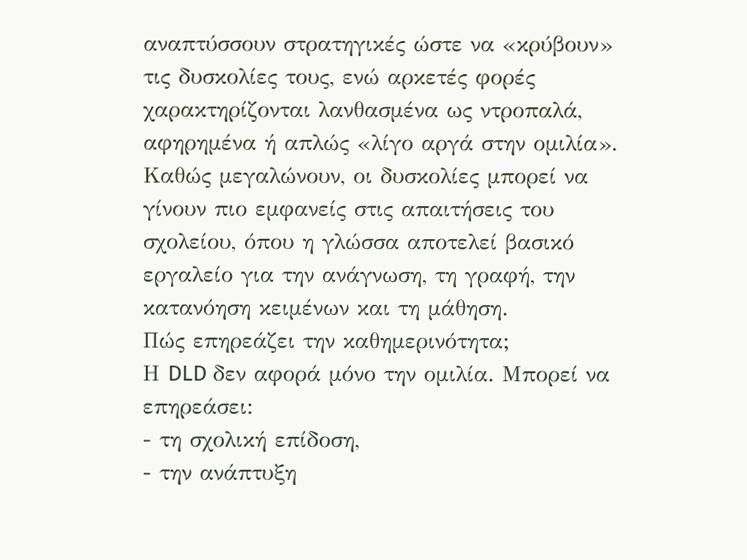αναπτύσσουν στρατηγικές ώστε να «κρύβουν» τις δυσκολίες τους, ενώ αρκετές φορές χαρακτηρίζονται λανθασμένα ως ντροπαλά, αφηρημένα ή απλώς «λίγο αργά στην ομιλία».
Καθώς μεγαλώνουν, οι δυσκολίες μπορεί να γίνουν πιο εμφανείς στις απαιτήσεις του σχολείου, όπου η γλώσσα αποτελεί βασικό εργαλείο για την ανάγνωση, τη γραφή, την κατανόηση κειμένων και τη μάθηση.
Πώς επηρεάζει την καθημερινότητα;
Η DLD δεν αφορά μόνο την ομιλία. Μπορεί να επηρεάσει:
- τη σχολική επίδοση,
- την ανάπτυξη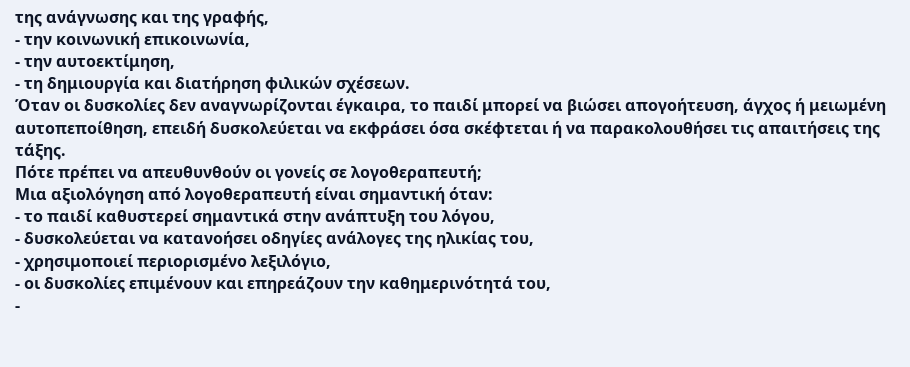της ανάγνωσης και της γραφής,
- την κοινωνική επικοινωνία,
- την αυτοεκτίμηση,
- τη δημιουργία και διατήρηση φιλικών σχέσεων.
Όταν οι δυσκολίες δεν αναγνωρίζονται έγκαιρα, το παιδί μπορεί να βιώσει απογοήτευση, άγχος ή μειωμένη αυτοπεποίθηση, επειδή δυσκολεύεται να εκφράσει όσα σκέφτεται ή να παρακολουθήσει τις απαιτήσεις της τάξης.
Πότε πρέπει να απευθυνθούν οι γονείς σε λογοθεραπευτή;
Μια αξιολόγηση από λογοθεραπευτή είναι σημαντική όταν:
- το παιδί καθυστερεί σημαντικά στην ανάπτυξη του λόγου,
- δυσκολεύεται να κατανοήσει οδηγίες ανάλογες της ηλικίας του,
- χρησιμοποιεί περιορισμένο λεξιλόγιο,
- οι δυσκολίες επιμένουν και επηρεάζουν την καθημερινότητά του,
-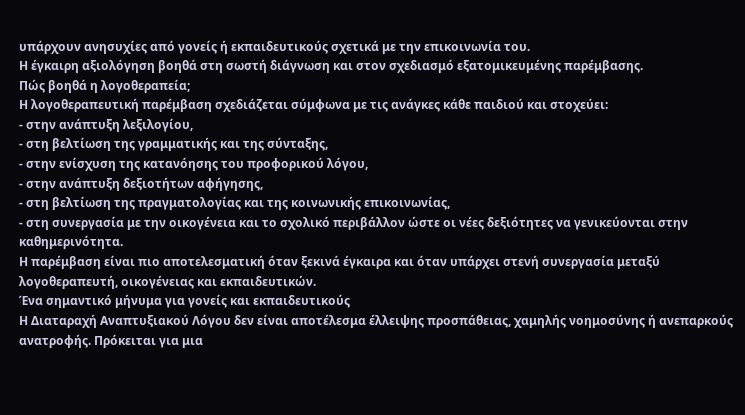υπάρχουν ανησυχίες από γονείς ή εκπαιδευτικούς σχετικά με την επικοινωνία του.
Η έγκαιρη αξιολόγηση βοηθά στη σωστή διάγνωση και στον σχεδιασμό εξατομικευμένης παρέμβασης.
Πώς βοηθά η λογοθεραπεία;
Η λογοθεραπευτική παρέμβαση σχεδιάζεται σύμφωνα με τις ανάγκες κάθε παιδιού και στοχεύει:
- στην ανάπτυξη λεξιλογίου,
- στη βελτίωση της γραμματικής και της σύνταξης,
- στην ενίσχυση της κατανόησης του προφορικού λόγου,
- στην ανάπτυξη δεξιοτήτων αφήγησης,
- στη βελτίωση της πραγματολογίας και της κοινωνικής επικοινωνίας,
- στη συνεργασία με την οικογένεια και το σχολικό περιβάλλον ώστε οι νέες δεξιότητες να γενικεύονται στην καθημερινότητα.
Η παρέμβαση είναι πιο αποτελεσματική όταν ξεκινά έγκαιρα και όταν υπάρχει στενή συνεργασία μεταξύ λογοθεραπευτή, οικογένειας και εκπαιδευτικών.
Ένα σημαντικό μήνυμα για γονείς και εκπαιδευτικούς
Η Διαταραχή Αναπτυξιακού Λόγου δεν είναι αποτέλεσμα έλλειψης προσπάθειας, χαμηλής νοημοσύνης ή ανεπαρκούς ανατροφής. Πρόκειται για μια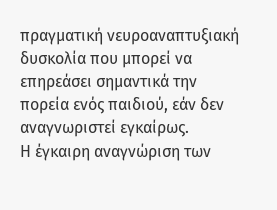πραγματική νευροαναπτυξιακή δυσκολία που μπορεί να επηρεάσει σημαντικά την πορεία ενός παιδιού, εάν δεν αναγνωριστεί εγκαίρως.
Η έγκαιρη αναγνώριση των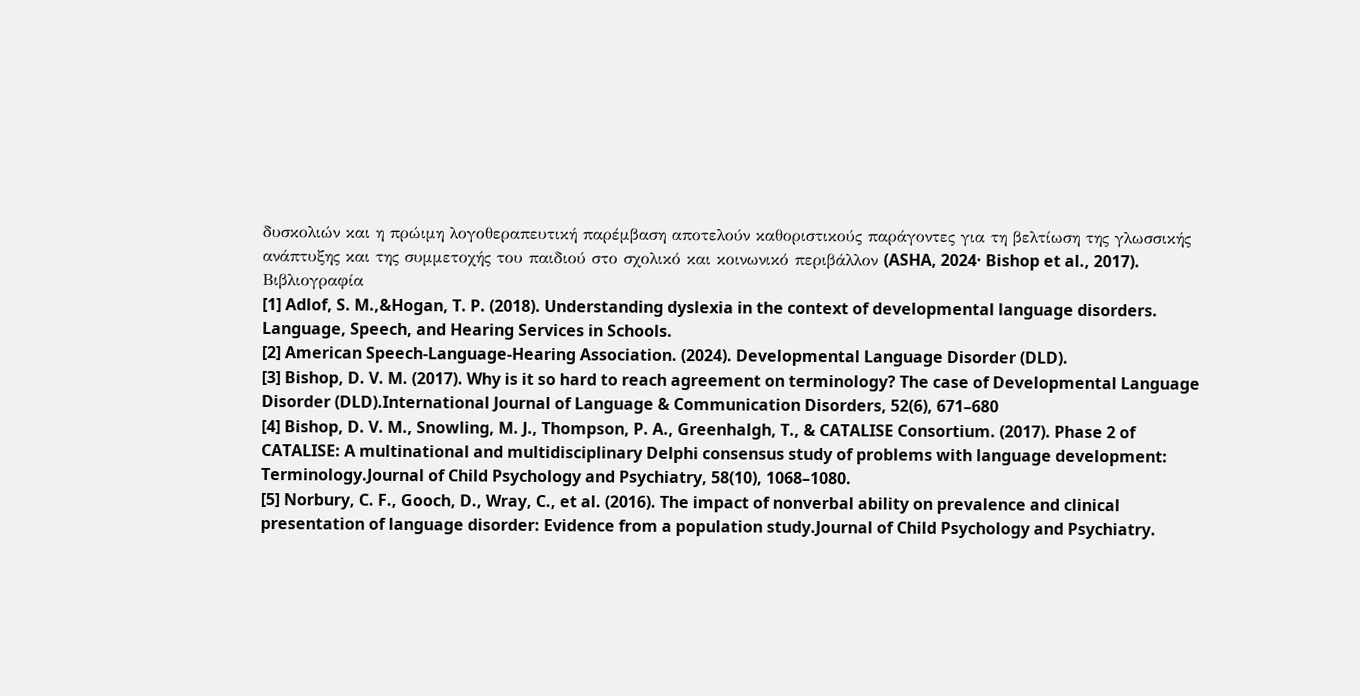δυσκολιών και η πρώιμη λογοθεραπευτική παρέμβαση αποτελούν καθοριστικούς παράγοντες για τη βελτίωση της γλωσσικής ανάπτυξης και της συμμετοχής του παιδιού στο σχολικό και κοινωνικό περιβάλλον (ASHA, 2024· Bishop et al., 2017).
Βιβλιογραφία
[1] Adlof, S. M.,&Hogan, T. P. (2018). Understanding dyslexia in the context of developmental language disorders. Language, Speech, and Hearing Services in Schools.
[2] American Speech-Language-Hearing Association. (2024). Developmental Language Disorder (DLD).
[3] Bishop, D. V. M. (2017). Why is it so hard to reach agreement on terminology? The case of Developmental Language Disorder (DLD).International Journal of Language & Communication Disorders, 52(6), 671–680
[4] Bishop, D. V. M., Snowling, M. J., Thompson, P. A., Greenhalgh, T., & CATALISE Consortium. (2017). Phase 2 of CATALISE: A multinational and multidisciplinary Delphi consensus study of problems with language development: Terminology.Journal of Child Psychology and Psychiatry, 58(10), 1068–1080.
[5] Norbury, C. F., Gooch, D., Wray, C., et al. (2016). The impact of nonverbal ability on prevalence and clinical presentation of language disorder: Evidence from a population study.Journal of Child Psychology and Psychiatry.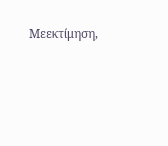Μεεκτίμηση,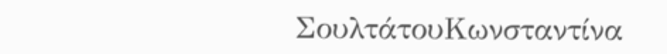ΣουλτάτουΚωνσταντίνα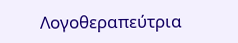Λογοθεραπεύτρια